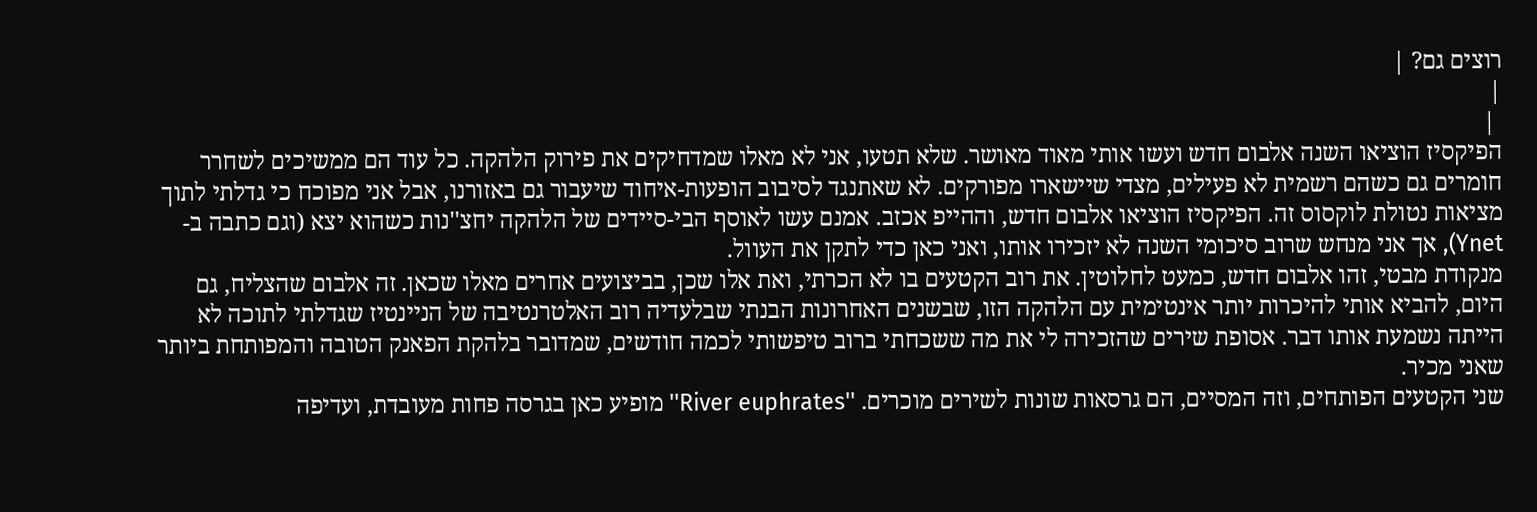רוצים גם? |
|
 |
הפיקסיז הוציאו השנה אלבום חדש ועשו אותי מאוד מאושר. שלא תטעו, אני לא מאלו שמדחיקים את פירוק הלהקה. כל עוד הם ממשיכים לשחרר חומרים גם כשהם רשמית לא פעילים, מצדי שיישארו מפורקים. לא שאתנגד לסיבוב הופעות-איחוד שיעבור גם באזורנו, אבל אני מפוכח כי גדלתי לתוך מציאות נטולת לוקסוס זה. הפיקסיז הוציאו אלבום חדש, וההייפ אכזב. אמנם עשו לאוסף הבי-סיידים של הלהקה יחצ''נות כשהוא יצא (וגם כתבה ב-Ynet), אך אני מנחש שרוב סיכומי השנה לא יזכירו אותו, ואני כאן כדי לתקן את העוול.
מנקודת מבטי, זהו אלבום חדש, כמעט לחלוטין. את רוב הקטעים בו לא הכרתי, ואת אלו שכן, בביצועים אחרים מאלו שכאן. זה אלבום שהצליח, גם היום, להביא אותי להיכרות יותר אינטימית עם הלהקה הזו, שבשנים האחרונות הבנתי שבלעדיה רוב האלטרנטיבה של הניינטיז שגדלתי לתוכה לא הייתה נשמעת אותו דבר. אסופת שירים שהזכירה לי את מה ששכחתי ברוב טיפשותי לכמה חודשים, שמדובר בלהקת הפאנק הטובה והמפותחת ביותר שאני מכיר.
שני הקטעים הפותחים, וזה המסיים, הם גרסאות שונות לשירים מוכרים. ''River euphrates'' מופיע כאן בגרסה פחות מעובדת, ועדיפה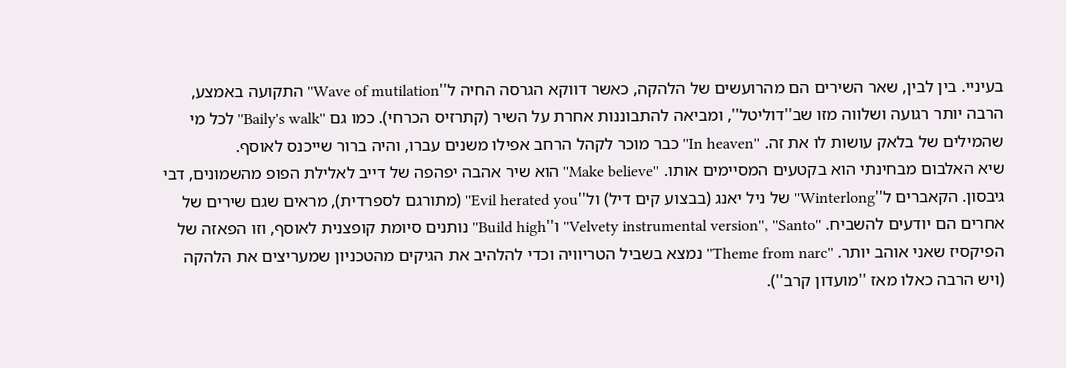בעיניי. בין לבין, שאר השירים הם מהרועשים של הלהקה, כאשר דווקא הגרסה החיה ל''Wave of mutilation'' התקועה באמצע, הרבה יותר רגועה ושלווה מזו שב''דוליטל'', ומביאה להתבוננות אחרת על השיר (קתרזיס הכרחי). כמו גם ''Baily's walk'' לכל מי שהמילים של בלאק עושות לו את זה. ''In heaven'' כבר מוכר לקהל הרחב אפילו משנים עברו, והיה ברור שייכנס לאוסף.
שיא האלבום מבחינתי הוא בקטעים המסיימים אותו. ''Make believe'' הוא שיר אהבה יפהפה של דייב לאלילת הפופ מהשמונים, דבי גיבסון. הקאברים ל''Winterlong'' של ניל יאנג (בבצוע קים דיל) ול''Evil herated you'' (מתורגם לספרדית), מראים שגם שירים של אחרים הם יודעים להשביח. ''Velvety instrumental version'', ''Santo'' ו''Build high'' נותנים סיומת קופצנית לאוסף, וזו הפאזה של הפיקסיז שאני אוהב יותר. ''Theme from narc'' נמצא בשביל הטריוויה וכדי להלהיב את הגיקים מהטכניון שמעריצים את הלהקה (ויש הרבה כאלו מאז ''מועדון קרב'').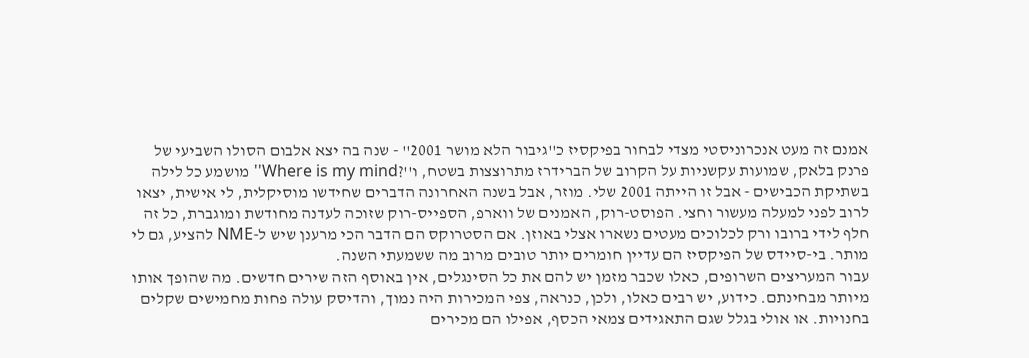אמנם זה מעט אנכרוניסטי מצדי לבחור בפיקסיז כ''גיבור הלא מושר 2001'' - שנה בה יצא אלבום הסולו השביעי של פרנק בלאק, שמועות עקשניות על הקרוב של הברידרז מתרוצצות בשטח, ו''?Where is my mind'' מושמע כל לילה בשתיקת הכבישים - אבל זו הייתה 2001 שלי. מוזר, אבל בשנה האחרונה הדברים שחידשו מוסיקלית, לי אישית, יצאו לרוב לפני למעלה מעשור וחצי. הפוסט-רוק, האמנים של ווארפ, הספייס-רוק שזוכה לעדנה מחודשת ומוגברת, כל זה חלף לידי ברובו ורק לכלוכים מעטים נשארו אצלי באוזן. אם הסטרוקס הם הדבר הכי מרענן שיש ל-NME להציע, גם לי מותר. בי-סיידס של הפיקסיז הם עדיין חומרים יותר טובים מרוב מה ששמעתי השנה.
עבור המעריצים השרופים, כאלו שכבר מזמן יש להם את כל הסינגלים, אין באוסף הזה שירים חדשים. מה שהופך אותו מיותר מבחינתם. כידוע, יש רבים כאלו, ולכן, כנראה, צפי המכירות היה נמוך, והדיסק עולה פחות מחמישים שקלים בחנויות. או אולי בגלל שגם התאגידים צמאי הכסף, אפילו הם מכירים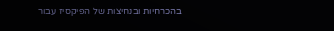בהכרחיות ובנחיצות של הפיקסיז עבור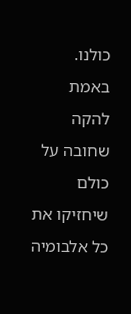כולנו. באמת להקה שחובה על כולם שיחזיקו את כל אלבומיה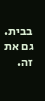בבית. גם את זה.